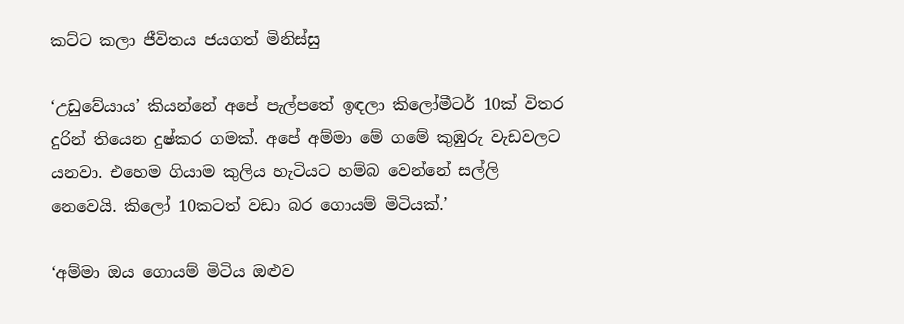කට්ට කලා ජීවිතය ජයගත් මිනිස්සු

‘උඩුවේයාය’ කියන්නේ අපේ පැල්පතේ ඉඳලා කිලෝමීටර් 10ක් විතර දුරින් තියෙන දුෂ්කර ගමක්. අපේ අම්මා මේ ගමේ කුඹුරු වැඩවලට යනවා. එහෙම ගියාම කුලිය හැටියට හම්බ වෙන්නේ සල්ලි නෙවෙයි. කිලෝ 10කටත් වඩා බර ගොයම් මිටියක්.’

‘අම්මා ඔය ගොයම් මිටිය ඔළුව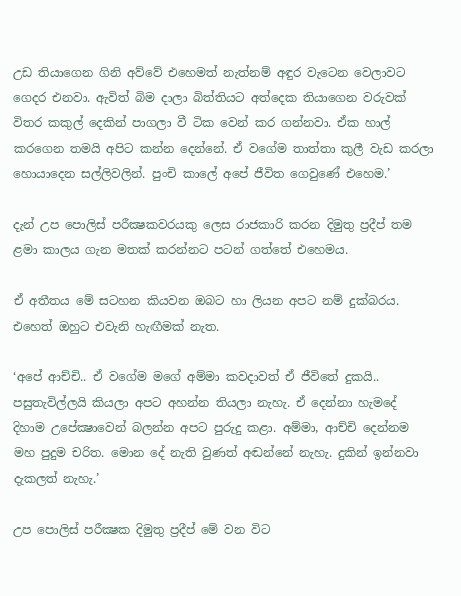උඩ තියාගෙන ගිනි අව්වේ එහෙමත් නැත්නම් අඳුර වැටෙන වෙලාවට ගෙදර එනවා. ඇවිත් බිම දාලා බිත්තියට අත්දෙක තියාගෙන වරුවක් විතර කකුල් දෙකින් පාගලා වී ටික වෙන් කර ගන්නවා. ඒක හාල් කරගෙන තමයි අපිට කන්න දෙන්නේ. ඒ වගේම තාත්තා කුලී වැඩ කරලා හොයාදෙන සල්ලිවලින්. පුංචි කාලේ අපේ ජීවිත ගෙවුණේ එහෙම.’

දැන් උප පොලිස් පරීක්‍ෂකවරයකු ලෙස රාජකාරි කරන දිමුතු ප්‍රදීප් තම ළමා කාලය ගැන මතක් කරන්නට පටන් ගත්තේ එහෙමය.

ඒ අතීතය මේ සටහන කියවන ඔබට හා ලියන අපට නම් දුක්බරය. එහෙත් ඔහුට එවැනි හැඟීමක් නැත.

‘අපේ ආච්චි.. ඒ වගේම මගේ අම්මා කවදාවත් ඒ ජීවිතේ දුකයි.. පසුතැවිල්ලයි කියලා අපට අහන්න තියලා නැහැ. ඒ දෙන්නා හැමදේ දිහාම උපේක්‍ෂාවෙන් බලන්න අපට පුරුදු කළා. අම්මා, ආච්චි දෙන්නම මහ පුදුම චරිත. මොන දේ නැති වුණත් අඬන්නේ නැහැ. දුකින් ඉන්නවා දැකලත් නැහැ.’

උප පොලිස් පරීක්‍ෂක දිමුතු ප්‍රදීප් මේ වන විට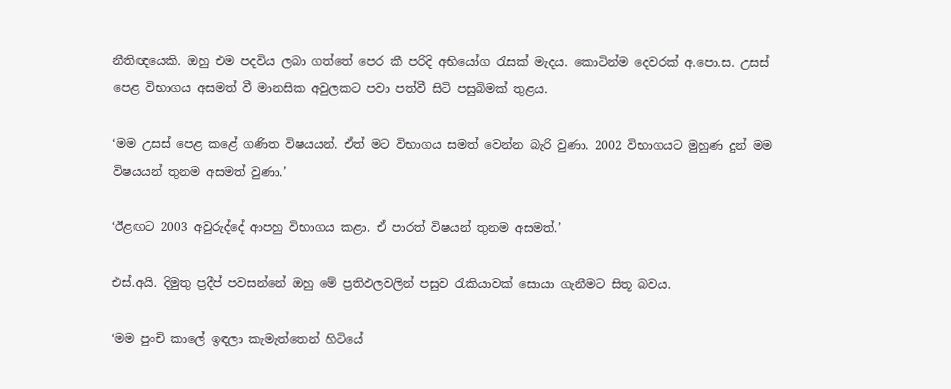නීතිඥයෙකි. ඔහු එම පදවිය ලබා ගත්තේ පෙර කී පරිදි අභියෝග රැසක් මැදය. කොටින්ම දෙවරක් අ.පො.ස. උසස් පෙළ විභාගය අසමත් වී මානසික අවුලකට පවා පත්වී සිටි පසුබිමක් තුළය.

‘මම උසස් පෙළ කළේ ගණිත විෂයයන්. ඒත් මට විභාගය සමත් වෙන්න බැරි වුණා. 2002 විභාගයට මුහුණ දුන් මම විෂයයන් තුනම අසමත් වුණා.’

‘ඊළඟට 2003 අවුරුද්දේ ආපහු විභාගය කළා. ඒ පාරත් විෂයන් තුනම අසමත්.’

එස්.අයි. දිමුතු ප්‍රදීප් පවසන්නේ ඔහු මේ ප්‍රතිඵලවලින් පසුව රැකියාවක් සොයා ගැනීමට සිතූ බවය.

‘මම පුංචි කාලේ ඉඳලා කැමැත්තෙන් හිටියේ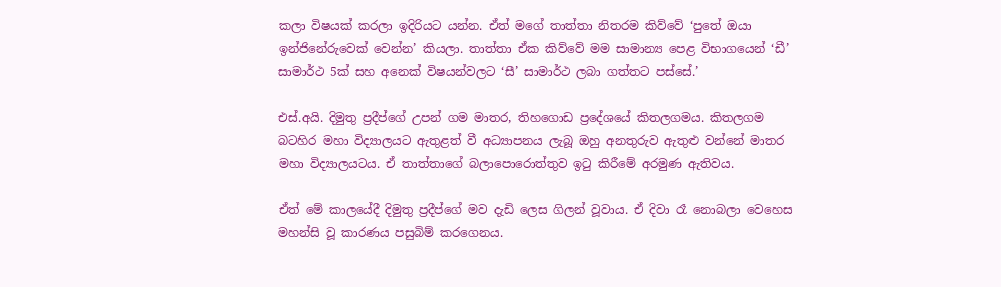කලා විෂයක් කරලා ඉදිරියට යන්න. ඒත් මගේ තාත්තා නිතරම කිව්වේ ‘පුතේ ඔයා ඉන්ජිනේරුවෙක් වෙන්න’ කියලා. තාත්තා ඒක කිව්වේ මම සාමාන්‍ය පෙළ විභාගයෙන් ‘ඩී’ සාමාර්ථ 5ක් සහ අනෙක් විෂයන්වලට ‘සී’ සාමාර්ථ ලබා ගත්තට පස්සේ.’

එස්.අයි. දිමුතු ප්‍රදීප්ගේ උපන් ගම මාතර, තිහගොඩ ප්‍රදේශයේ කිතලගමය. කිතලගම බටහිර මහා විද්‍යාලයට ඇතුළත් වී අධ්‍යාපනය ලැබූ ඔහු අනතුරුව ඇතුළු වන්නේ මාතර මහා විද්‍යාලයටය. ඒ තාත්තාගේ බලාපොරොත්තුව ඉටු කිරීමේ අරමුණ ඇතිවය.

ඒත් මේ කාලයේදී දිමුතු ප්‍රදීප්ගේ මව දැඩි ලෙස ගිලන් වූවාය. ඒ දිවා රෑ නොබලා වෙහෙස මහන්සි වූ කාරණය පසුබිම් කරගෙනය.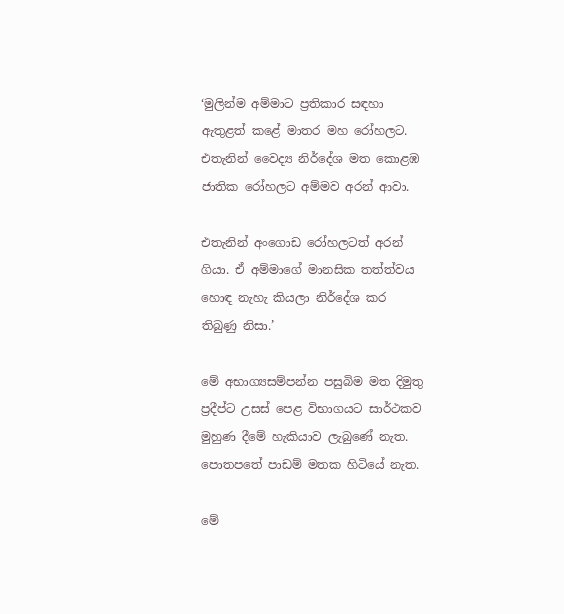‘මුලින්ම අම්මාට ප්‍රතිකාර සඳහා ඇතුළත් කළේ මාතර මහ රෝහලට. එතැනින් වෛද්‍ය නිර්දේශ මත කොළඹ ජාතික රෝහලට අම්මව අරන් ආවා.

එතැනින් අංගොඩ රෝහලටත් අරන් ගියා. ඒ අම්මාගේ මානසික තත්ත්වය හොඳ නැහැ කියලා නිර්දේශ කර තිබුණු නිසා.’

මේ අභාග්‍යසම්පන්න පසුබිම මත දිමුතු ප්‍රදීප්ට උසස් පෙළ විභාගයට සාර්ථකව මුහුණ දීමේ හැකියාව ලැබුණේ නැත. පොතපතේ පාඩම් මතක හිටියේ නැත.

මේ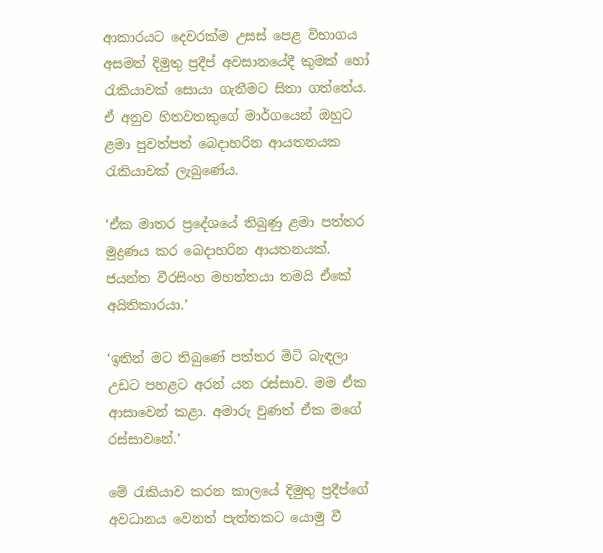ආකාරයට දෙවරක්ම උසස් පෙළ විභාගය අසමත් දිමුතු ප්‍රදීප් අවසානයේදී කුමක් හෝ රැකියාවක් සොයා ගැනීමට සිතා ගත්තේය. ඒ අනුව හිතවතකුගේ මාර්ගයෙන් ඔහුට ළමා පුවත්පත් බෙදාහරින ආයතනයක රැකියාවක් ලැබුණේය.

‘ඒක මාතර ප්‍රදේශයේ තිබුණු ළමා පත්තර මුද්‍රණය කර බෙදාහරින ආයතනයක්. ජයන්ත වීරසිංහ මහත්තයා තමයි ඒකේ අයිතිකාරයා.’

‘ඉතින් මට තිබුණේ පත්තර මිටි බැඳලා උඩට පහළට අරන් යන රස්සාව. මම ඒක ආසාවෙන් කළා. අමාරු වුණත් ඒක මගේ රස්සාවනේ.’

මේ රැකියාව කරන කාලයේ දිමුතු ප්‍රදීප්ගේ අවධානය වෙනත් පැත්තකට යොමු වී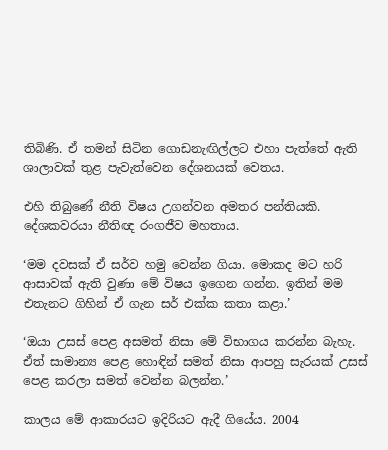තිබිණි. ඒ තමන් සිටින ගොඩනැඟිල්ලට එහා පැත්තේ ඇති ශාලාවක් තුළ පැවැත්වෙන දේශනයක් වෙතය.

එහි තිබුණේ නීති විෂය උගන්වන අමතර පන්තියකි. දේශකවරයා නීතිඥ රංගජීව මහතාය.

‘මම දවසක් ඒ සර්ව හමු වෙන්න ගියා. මොකද මට හරි ආසාවක් ඇති වුණා මේ විෂය ඉගෙන ගන්න. ඉතින් මම එතැනට ගිහින් ඒ ගැන සර් එක්ක කතා කළා.’

‘ඔයා උසස් පෙළ අසමත් නිසා මේ විභාගය කරන්න බැහැ. ඒත් සාමාන්‍ය පෙළ හොඳින් සමත් නිසා ආපහු සැරයක් උසස් පෙළ කරලා සමත් වෙන්න බලන්න.’

කාලය මේ ආකාරයට ඉදිරියට ඇදී ගියේය. 2004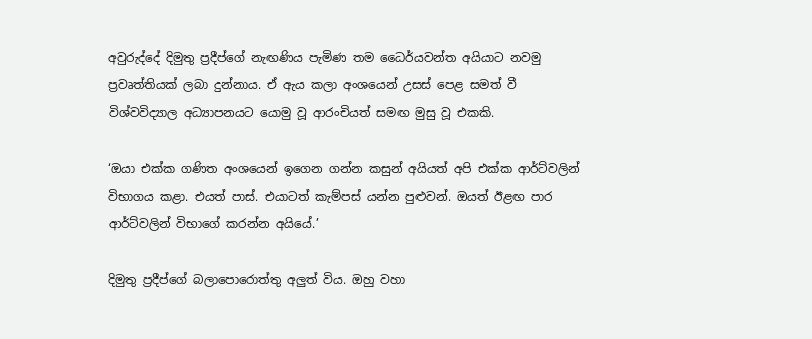අවුරුද්දේ දිමුතු ප්‍රදීප්ගේ නැඟණිය පැමිණ තම ධෛර්යවන්ත අයියාට නවමු ප්‍රවෘත්තියක් ලබා දුන්නාය. ඒ ඇය කලා අංශයෙන් උසස් පෙළ සමත් වී විශ්වවිද්‍යාල අධ්‍යාපනයට යොමු වූ ආරංචියත් සමඟ මුසු වූ එකකි.

‘ඔයා එක්ක ගණිත අංශයෙන් ඉගෙන ගන්න කසුන් අයියත් අපි එක්ක ආර්ට්වලින් විභාගය කළා. එයත් පාස්. එයාටත් කැම්පස් යන්න පුළුවන්. ඔයත් ඊළඟ පාර ආර්ට්වලින් විභාගේ කරන්න අයියේ.’

දිමුතු ප්‍රදීප්ගේ බලාපොරොත්තු අලුත් විය. ඔහු වහා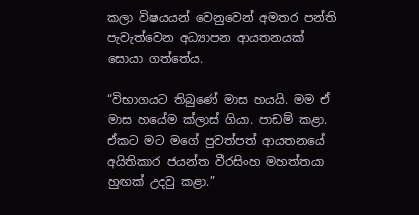කලා විෂයයන් වෙනුවෙන් අමතර පන්ති පැවැත්වෙන අධ්‍යාපන ආයතනයක් සොයා ගත්තේය.

“විභාගයට තිබුණේ මාස හයයි. මම ඒ මාස හයේම ක්ලාස් ගියා. පාඩම් කළා. ඒකට මට මගේ පුවත්පත් ආයතනයේ අයිතිකාර ජයන්ත වීරසිංහ මහත්තයා හුඟක් උදවු කළා.”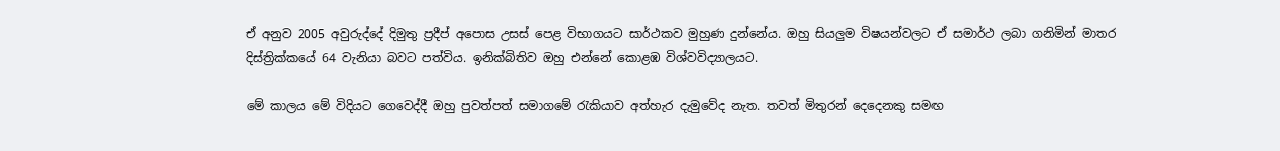ඒ අනුව 2005 අවුරුද්දේ දිමුතු ප්‍රදීප් අපොස උසස් පෙළ විභාගයට සාර්ථකව මුහුණ දුන්නේය. ඔහු සියලුම විෂයන්වලට ඒ සමාර්ථ ලබා ගනිමින් මාතර දිස්ත්‍රික්කයේ 64 වැනියා බවට පත්විය. ඉනික්බිතිව ඔහු එන්නේ කොළඹ විශ්වවිද්‍යාලයට.

මේ කාලය මේ විදියට ගෙවෙද්දී ඔහු පුවත්පත් සමාගමේ රැකියාව අත්හැර දැමුවේද නැත. තවත් මිතුරන් දෙදෙනකු සමඟ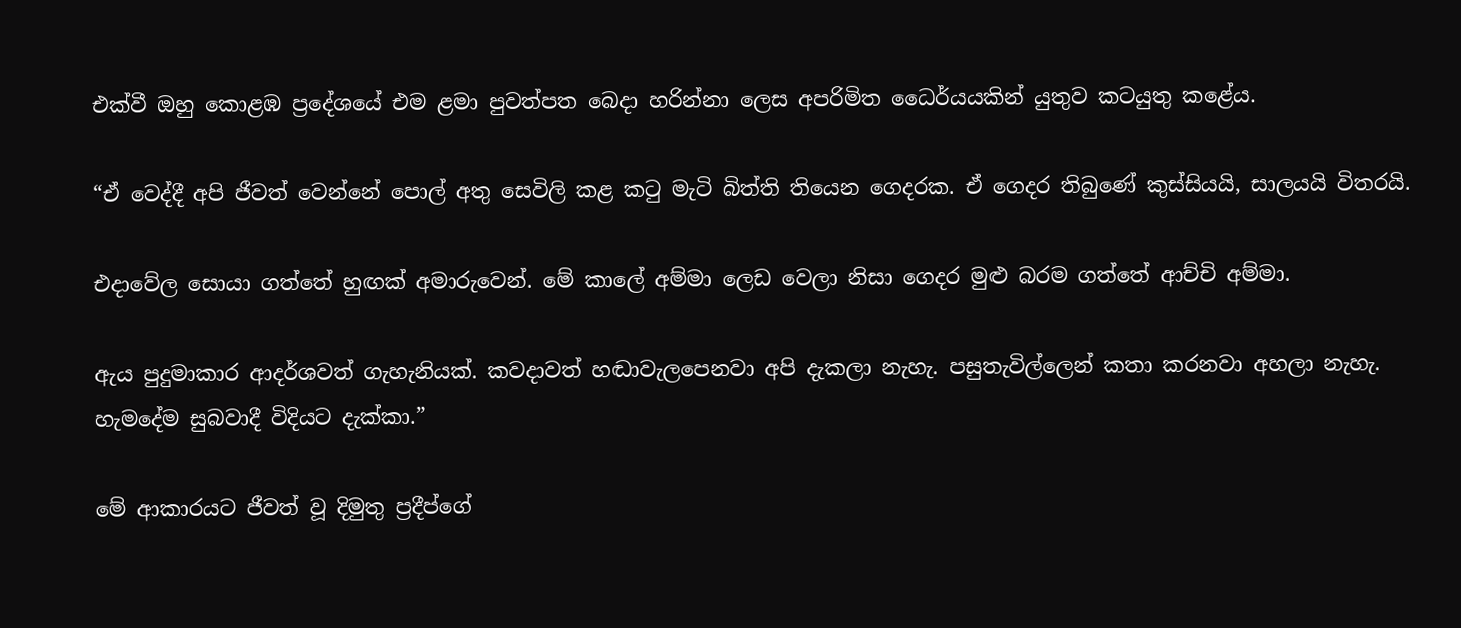එක්වී ඔහු කොළඹ ප්‍රදේශයේ එම ළමා පුවත්පත බෙදා හරින්නා ලෙස අපරිමිත ධෛර්යයකින් යුතුව කටයුතු කළේය.

“ඒ වෙද්දී අපි ජීවත් වෙන්නේ පොල් අතු සෙවිලි කළ කටු මැටි බිත්ති තියෙන ගෙදරක. ඒ ගෙදර තිබුණේ කුස්සියයි, සාලයයි විතරයි.

එදාවේල සොයා ගත්තේ හුඟක් අමාරුවෙන්. මේ කාලේ අම්මා ලෙඩ වෙලා නිසා ගෙදර මුළු බරම ගත්තේ ආච්චි අම්මා.

ඇය පුදුමාකාර ආදර්ශවත් ගැහැනියක්. කවදාවත් හඬාවැලපෙනවා අපි දැකලා නැහැ. පසුතැවිල්ලෙන් කතා කරනවා අහලා නැහැ. හැමදේම සුබවාදී විදියට දැක්කා.”

මේ ආකාරයට ජීවත් වූ දිමුතු ප්‍රදීප්ගේ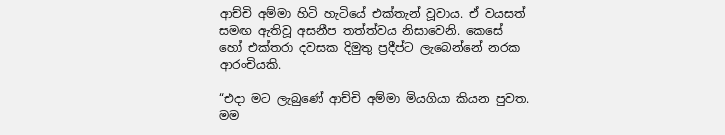ආච්චි අම්මා හිටි හැටියේ එක්තැන් වූවාය. ඒ වයසත් සමඟ ඇතිවූ අසනීප තත්ත්වය නිසාවෙනි. කෙසේ හෝ එක්තරා දවසක දිමුතු ප්‍රදීප්ට ලැබෙන්නේ නරක ආරංචියකි.

“එදා මට ලැබුණේ ආච්චි අම්මා මියගියා කියන පුවත. මම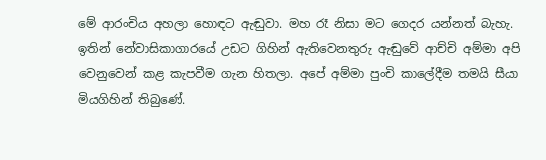මේ ආරංචිය අහලා හොඳට ඇඬුවා. මහ රෑ නිසා මට ගෙදර යන්නත් බැහැ. ඉතින් නේවාසිකාගාරයේ උඩට ගිහින් ඇතිවෙනතුරු ඇඬුවේ ආච්චි අම්මා අපි වෙනුවෙන් කළ කැපවීම ගැන හිතලා. අපේ අම්මා පුංචි කාලේදීම තමයි සීයා මියගිහින් තිබුණේ.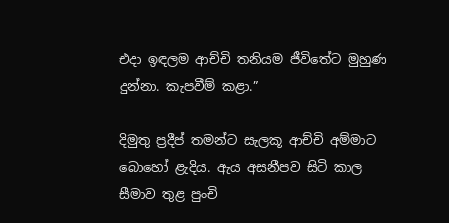එදා ඉඳලම ආච්චි තනියම ජීවිතේට මුහුණ දුන්නා. කැපවීම් කළා.”

දිමුතු ප්‍රදීප් තමන්ට සැලකූ ආච්චි අම්මාට බොහෝ ළැදිය. ඇය අසනීපව සිටි කාල සීමාව තුළ පුංචි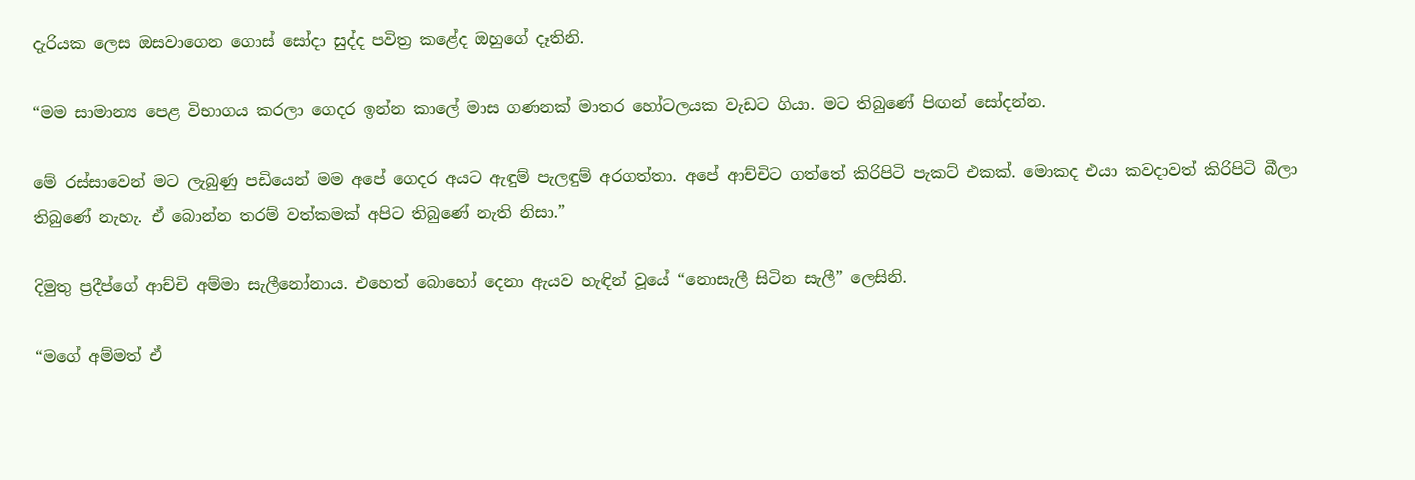දැරියක ලෙස ඔසවාගෙන ගොස් සෝදා සුද්ද පවිත්‍ර කළේද ඔහුගේ දෑතිනි.

“මම සාමාන්‍ය පෙළ විභාගය කරලා ගෙදර ඉන්න කාලේ මාස ගණනක් මාතර හෝටලයක වැඩට ගියා. මට තිබුණේ පිඟන් සෝදන්න.

මේ රස්සාවෙන් මට ලැබුණු පඩියෙන් මම අපේ ගෙදර අයට ඇඳුම් පැලඳුම් අරගත්තා. අපේ ආච්චිට ගත්තේ කිරිපිටි පැකට් එකක්. මොකද එයා කවදාවත් කිරිපිටි බීලා තිබුණේ නැහැ. ඒ බොන්න තරම් වත්කමක් අපිට තිබුණේ නැති නිසා.”

දිමුතු ප්‍රදීප්ගේ ආච්චි අම්මා සැලීනෝනාය. එහෙත් බොහෝ දෙනා ඇයව හැඳින් වූයේ “නොසැලී සිටින සැලී” ලෙසිනි.

“මගේ අම්මත් ඒ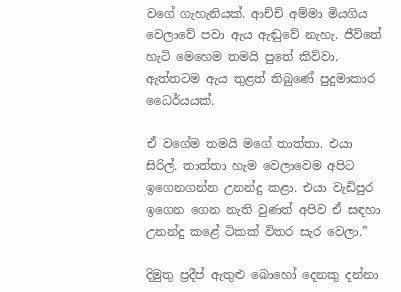වගේ ගැහැනියක්. ආච්චි අම්මා මියගිය වෙලාවේ පවා ඇය ඇඬුවේ නැහැ. ජීවිතේ හැටි මෙහෙම තමයි පුතේ කිව්වා. ඇත්තටම ඇය තුළත් තිබුණේ පුදුමාකාර ධෛර්යයක්.

ඒ වගේම තමයි මගේ තාත්තා. එයා සිරිල්. තාත්තා හැම වෙලාවෙම අපිට ඉගෙනගන්න උනන්දු කළා. එයා වැඩිපුර ඉගෙන ගෙන නැති වුණත් අපිව ඒ සඳහා උනන්දු කළේ ටිකක් විතර සැර වෙලා.”

දිමුතු ප්‍රදීප් ඇතුළු බොහෝ දෙනකු දන්නා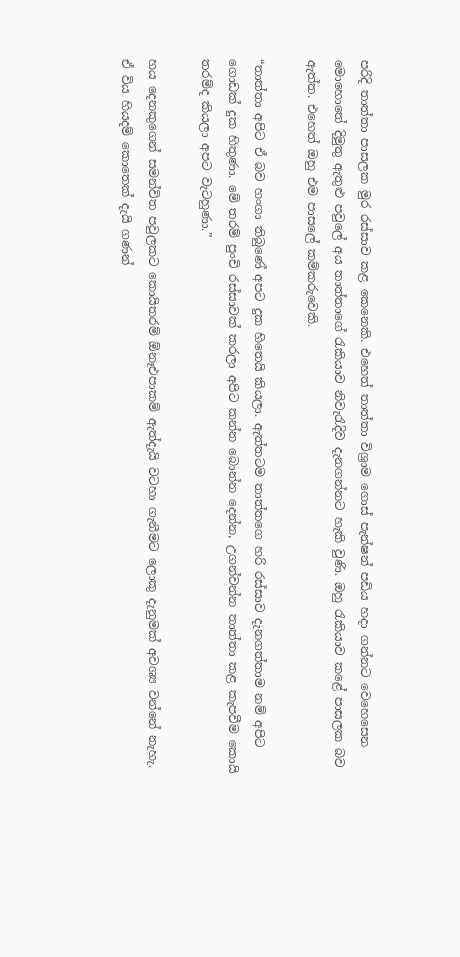පරිදි තාත්තා පාසලක මුර රස්සාව කළ කෙනෙකි. එහෙත් තාත්තා විශ්‍රාම ගොස් පැන්ෂන් පඩිය හදා ගන්නට වෙහෙසෙන මොහොතේ දිමුතු ඇතුළු පවුලේ අය තාත්තාගේ රැකියාව නිවැරැදිව දැනගන්නට හැකි වුණි. ඔහු රැකියාව කළේ පාසලක බව ඇත්ත. එහෙත් ඔහු එම පාසලේ කම්කරුවෙකි.

“තාත්තා අපිට ඒ බව හංගා තිබුණේ අපට දුක හිතෙයි කියලා. ඇත්තටම තාත්තගෙ හරි රස්සාව දැනගත්තාම නම් අපිට ගොඩක් දුක හිතුණා. මේ තරම් පුංචි රස්සාවක් කරලා අපිට කන්න බොන්න දෙන්න, උගන්වන්න තාත්තා කළ කැපවීම කොයි තරම්ද කියලා අපට වැටහුණා.”

හය දෙනකුගෙන් සමන්විත පවුලකට කොයිතරම් ඕනෑඑපාකම් ඇත්දැයි වටහා ගැනීමට ලොකු දැනුමක් අවශ්‍ය වන්නේ නැහැ. ඒ විය හියදම් කොතෙක් දැයි ගණන්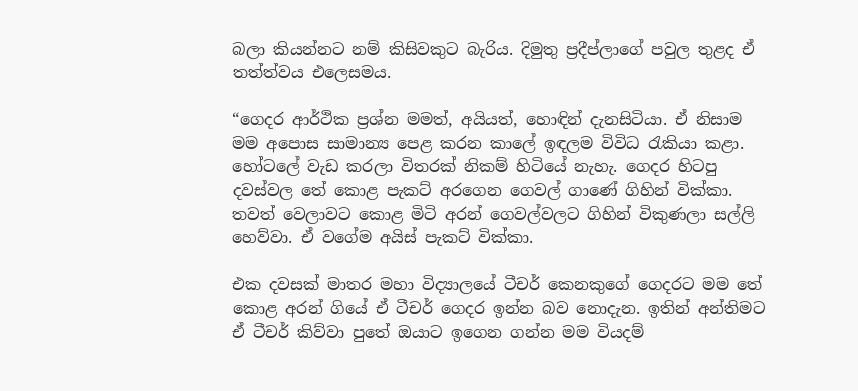බලා කියන්නට නම් කිසිවකුට බැරිය. දිමුතු ප්‍රදීප්ලාගේ පවුල තුළද ඒ තත්ත්වය එලෙසමය.

“ගෙදර ආර්ථික ප්‍රශ්න මමත්, අයියත්, හොඳින් දැනසිටියා. ඒ නිසාම මම අපොස සාමාන්‍ය පෙළ කරන කාලේ ඉඳලම විවිධ රැකියා කළා. හෝටලේ වැඩ කරලා විතරක් නිකම් හිටියේ නැහැ. ගෙදර හිටපු දවස්වල තේ කොළ පැකට් අරගෙන ගෙවල් ගාණේ ගිහින් වික්කා. තවත් වෙලාවට කොළ මිටි අරන් ගෙවල්වලට ගිහින් විකුණලා සල්ලි හෙව්වා. ඒ වගේම අයිස් පැකට් වික්කා.

එක දවසක් මාතර මහා විද්‍යාලයේ ටීචර් කෙනකුගේ ගෙදරට මම තේ කොළ අරන් ගියේ ඒ ටීචර් ගෙදර ඉන්න බව නොදැන. ඉතින් අන්තිමට ඒ ටීචර් කිව්වා පුතේ ඔයාට ඉගෙන ගන්න මම වියදම්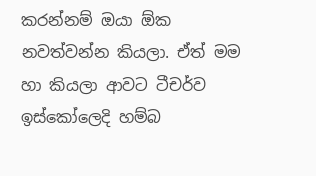කරන්නම් ඔයා ඕක නවත්වන්න කියලා. ඒත් මම හා කියලා ආවට ටීචර්ව ඉස්කෝලෙදි හම්බ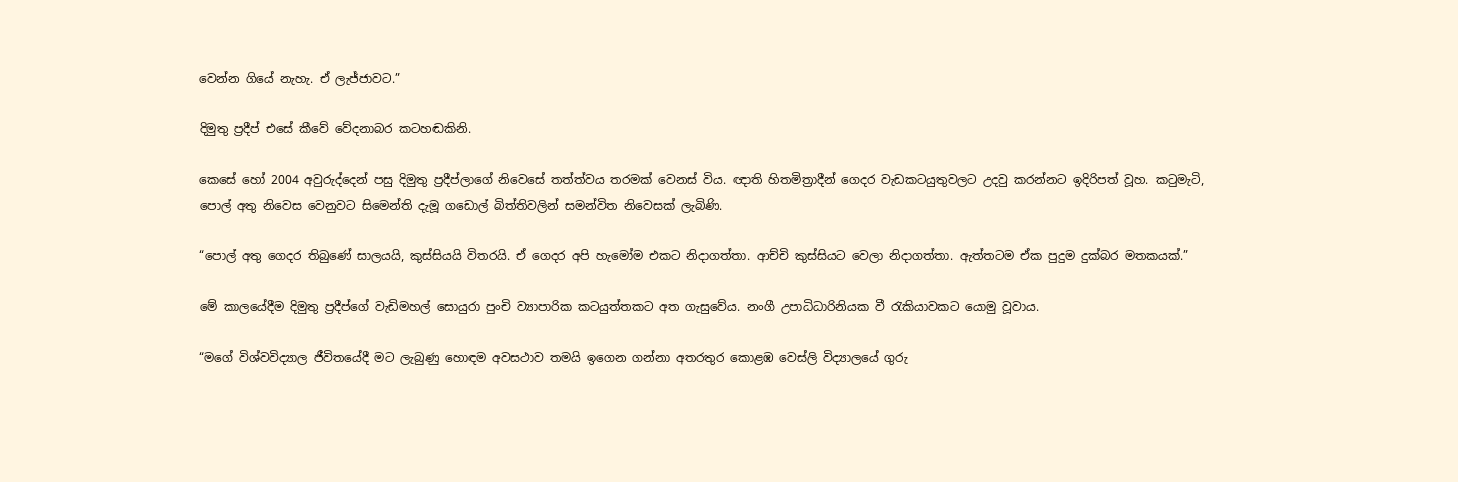වෙන්න ගියේ නැහැ. ඒ ලැජ්ජාවට.”

දිමුතු ප්‍රදීප් එසේ කීවේ වේදනාබර කටහඬකිනි.

කෙසේ හෝ 2004 අවුරුද්දෙන් පසු දිමුතු ප්‍රදීප්ලාගේ නිවෙසේ තත්ත්වය තරමක් වෙනස් විය. ඥාති හිතමිත්‍රාදීන් ගෙදර වැඩකටයුතුවලට උදවු කරන්නට ඉදිරිපත් වූහ. කටුමැටි, පොල් අතු නිවෙස වෙනුවට සිමෙන්ති දැමූ ගඩොල් බිත්තිවලින් සමන්විත නිවෙසක් ලැබිණි.

“පොල් අතු ගෙදර තිබුණේ සාලයයි, කුස්සියයි විතරයි. ඒ ගෙදර අපි හැමෝම එකට නිදාගත්තා. ආච්චි කුස්සියට වෙලා නිදාගත්තා. ඇත්තටම ඒක පුදුම දුක්බර මතකයක්.”

මේ කාලයේදීම දිමුතු ප්‍රදීප්ගේ වැඩිමහල් සොයුරා පුංචි ව්‍යාපාරික කටයුත්තකට අත ගැසුවේය. නංගී උපාධිධාරිනියක වී රැකියාවකට යොමු වූවාය.

“මගේ විශ්වවිද්‍යාල ජීවිතයේදී මට ලැබුණු හොඳම අවසථාව තමයි ඉගෙන ගන්නා අතරතුර කොළඹ වෙස්ලි විද්‍යාලයේ ගුරු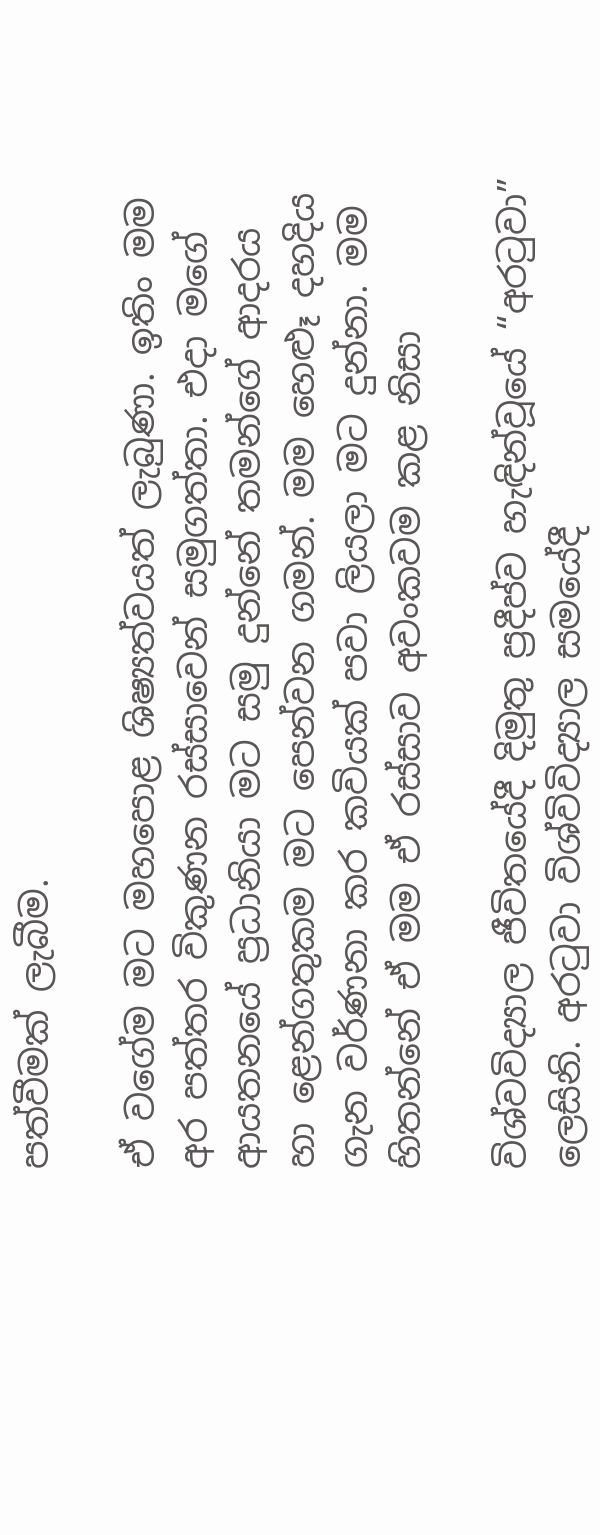පත්වීමක් ලැබීම.

ඒ වගේම මට මහපොළ ශිෂ්‍යත්වයත් ලැබුණා. ඉතිං මම අර පත්තර විකුණන රස්සාවෙන් සමුගත්තා. එදා මගේ ආයතනයේ ප්‍රධානියා මට සමු දුන්නේ තමන්ගේ ආදරය හා ළෙන්ගතුකම මට පෙන්වන ගමන්. මම හෙළුෑ දහදිය ගැන වර්ණනා කර කවියක් පවා ලියලා මට දුන්නා. මම හිතන්නේ ඒ මම ඒ රස්සාව අවංකවම කළ නිසා

විශ්වවිද්‍යාල ජීවිතයේදී දිමුතු ප්‍රදීප්ව හැඳින්වූයේ “අරටුවා” ලෙසිනි. අරටුවා විශ්විවිද්‍යාල සමයේදී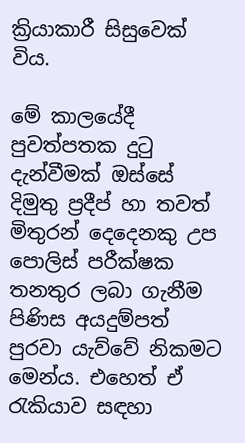ක්‍රියාකාරී සිසුවෙක් විය.

මේ කාලයේදී පුවත්පතක දුටු දැන්වීමක් ඔස්සේ දිමුතු ප්‍රදීප් හා තවත් මිතුරන් දෙදෙනකු උප පොලිස් පරීක්ෂක තනතුර ලබා ගැනීම පිණිස අයදුම්පත් පුරවා යැව්වේ නිකමට මෙන්ය. එහෙත් ඒ රැකියාව සඳහා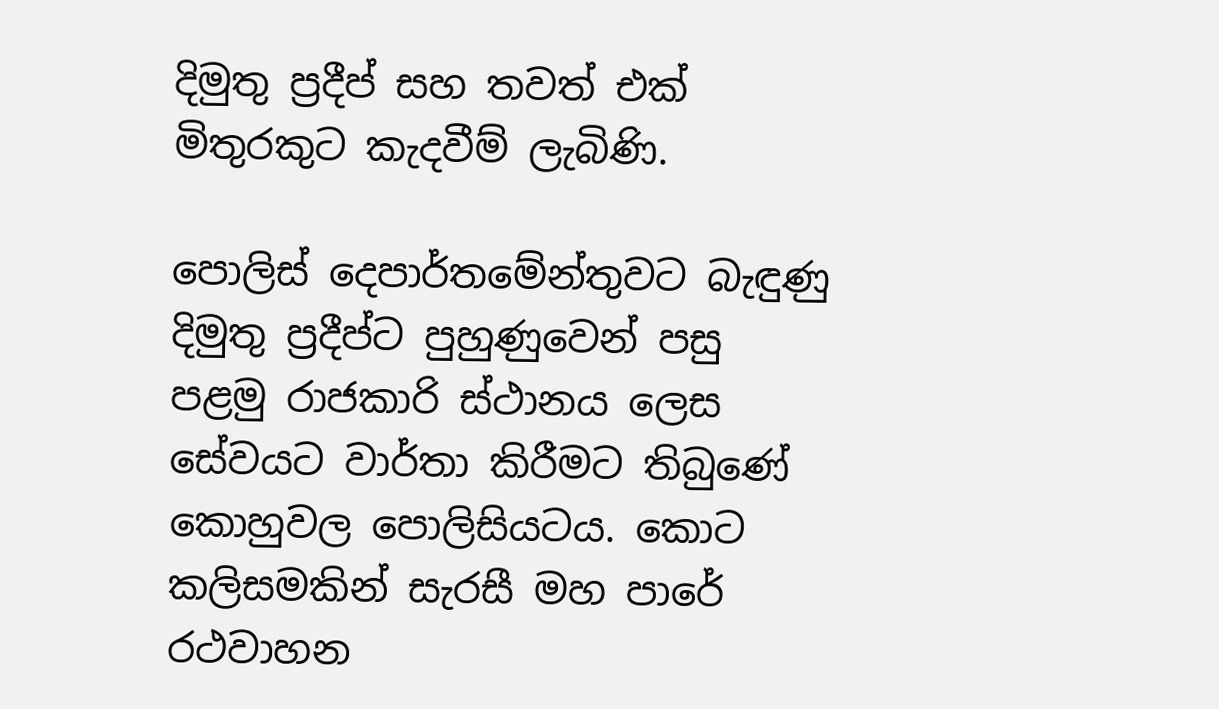දිමුතු ප්‍රදීප් සහ තවත් එක් මිතුරකුට කැදවීම් ලැබිණි.

පොලිස් දෙපාර්තමේන්තුවට බැඳුණු දිමුතු ප්‍රදීප්ට පුහුණුවෙන් පසු පළමු රාජකාරි ස්ථානය ලෙස සේවයට වාර්තා කිරීමට තිබුණේ කොහුවල පොලිසියටය. කොට කලිසමකින් සැරසී මහ පාරේ රථවාහන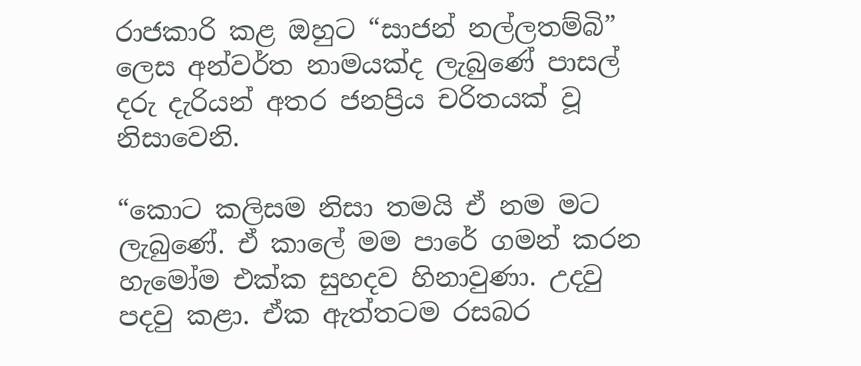රාජකාරි කළ ඔහුට “සාජන් නල්ලතම්බි” ලෙස අන්වර්ත නාමයක්ද ලැබුණේ පාසල් දරු දැරියන් අතර ජනප්‍රිය චරිතයක් වූ නිසාවෙනි.

“කොට කලිසම නිසා තමයි ඒ නම මට ලැබුණේ. ඒ කාලේ මම පාරේ ගමන් කරන හැමෝම එක්ක සුහදව හිනාවුණා. උදවු පදවු කළා. ඒක ඇත්තටම රසබර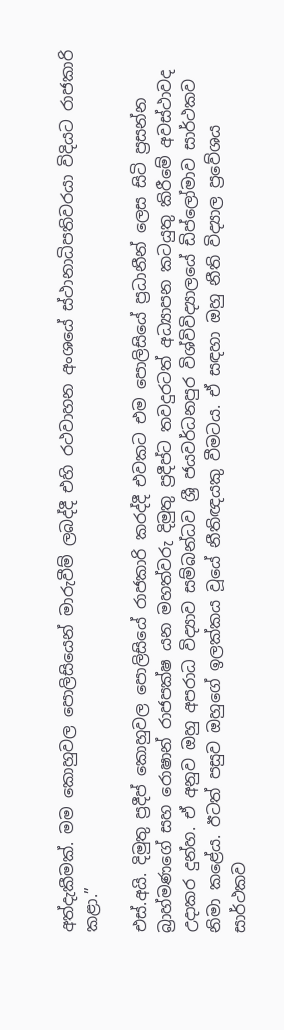අත්දැකීමක්. මම කොහුවල පොලිසියෙන් මාරුවීම් ලබද්දී එහි රථවාහන අංශයේ ස්ථානාධිපතිවරයා විදියට රාජකාරි කළා.”

එස්.අයි. දිමුතු ප්‍රදීප් කොහුවල පොලිසියේ රාජකාරි කරද්දී එවකට එම පොලිසියේ ප්‍රධානීන් ලෙස සිටි ප්‍රසන්න බ්‍රාහ්මණගේ සහ රොෂාන් රාජපක්ෂ යන මහත්වරු දිමුතු ප්‍රදීප්ට තවදුරටත් අධ්‍යාපන කටයුතු කිරීමේ අවස්ථාවද උදාකර දුන්හ. ඒ අනුව ඔහු අපරාධ විද්‍යාව සම්බන්ධව ශ්‍රී ජයවර්ධනපුර විශ්විවිද්‍යාලයේ ඩිප්ලෝමාව සාර්ථකව නිමා කළේය. ඊටත් පසුව ඔහුගේ ඉලක්කය වූයේ නීතිඥයකු වීමටය. ඒ සඳහා ඔහු නීති විද්‍යාල ප්‍රවේශය සාර්ථකව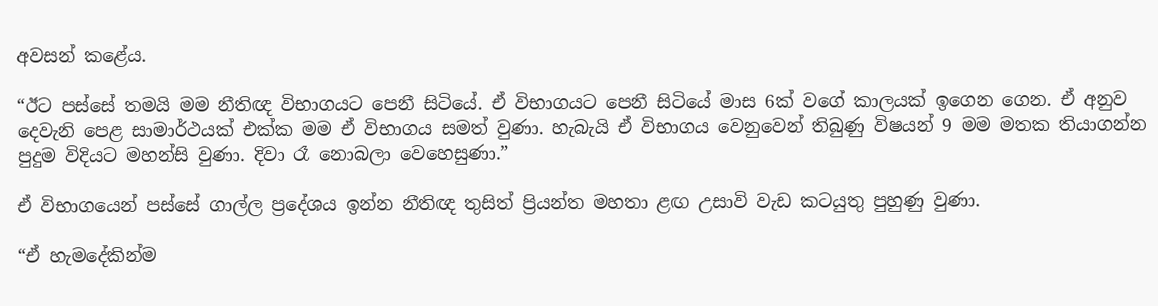අවසන් කළේය.

“ඊට පස්සේ තමයි මම නීතිඥ විභාගයට පෙනී සිටියේ. ඒ විභාගයට පෙනී සිටියේ මාස 6ක් වගේ කාලයක් ඉගෙන ගෙන. ඒ අනුව දෙවැනි පෙළ සාමාර්ථයක් එක්ක මම ඒ විභාගය සමත් වුණා. හැබැයි ඒ විභාගය වෙනුවෙන් තිබුණු විෂයන් 9 මම මතක තියාගන්න පුදුම විදියට මහන්සි වුණා. දිවා රෑ නොබලා වෙහෙසුණා.”

ඒ විභාගයෙන් පස්සේ ගාල්ල ප්‍රදේශය ඉන්න නීතිඥ තුසිත් ප්‍රියන්ත මහතා ළඟ උසාවි වැඩ කටයුතු පුහුණු වුණා.

“ඒ හැමදේකින්ම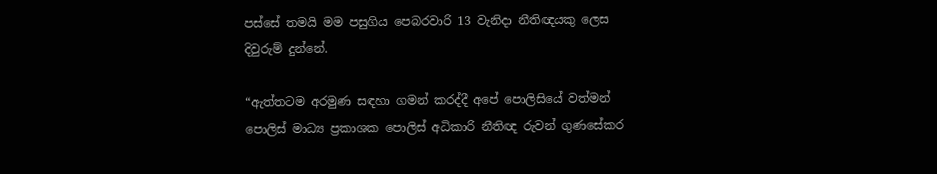පස්සේ තමයි මම පසුගිය පෙබරවාරි 13 වැනිදා නීතිඥයකු ලෙස දිවුරුම් දුන්නේ.

“ඇත්තටම අරමුණ සඳහා ගමන් කරද්දී අපේ පොලිසියේ වත්මන් පොලිස් මාධ්‍ය ප්‍රකාශක පොලිස් අධිකාරි නීතිඥ රුවන් ගුණසේකර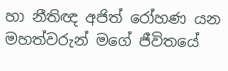හා නීතිඥ අජිත් රෝහණ යන මහත්වරුන් මගේ ජීවිතයේ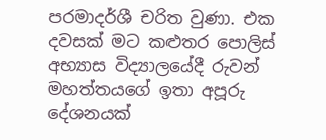පරමාදර්ශී චරිත වුණා. එක දවසක් මට කළුතර පොලිස් අභ්‍යාස විද්‍යාලයේදී රුවන් මහත්තයගේ ඉතා අපූරු දේශනයක්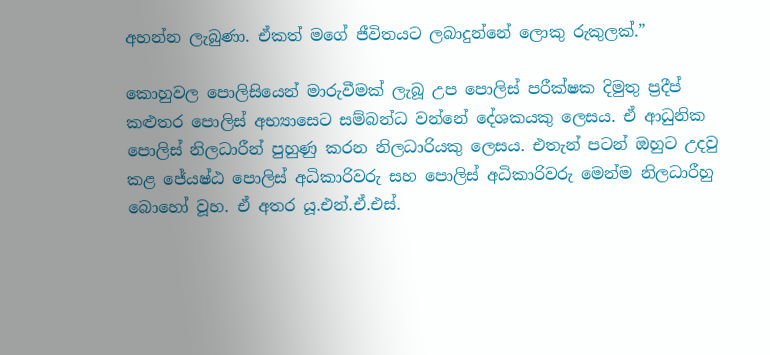අහන්න ලැබුණා. ඒකත් මගේ ජීවිතයට ලබාදුන්නේ ලොකු රුකුලක්.”

කොහුවල පොලිසියෙන් මාරුවීමක් ලැබූ උප පොලිස් පරීක්ෂක දිමුතු ප්‍රදීප් කළුතර පොලිස් අභ්‍යාසෙට සම්බන්ධ වන්නේ දේශකයකු ලෙසය. ඒ ආධුනික පොලිස් නිලධාරීන් පුහුණු කරන නිලධාරියකු ලෙසය. එතැන් පටන් ඔහුට උදවු කළ ජේ‍යෂ්ඨ පොලිස් අධිකාරිවරු සහ පොලිස් අධිකාරිවරු මෙන්ම නිලධාරීහු බොහෝ වූහ. ඒ අතර යූ.එන්.ඒ.එස්.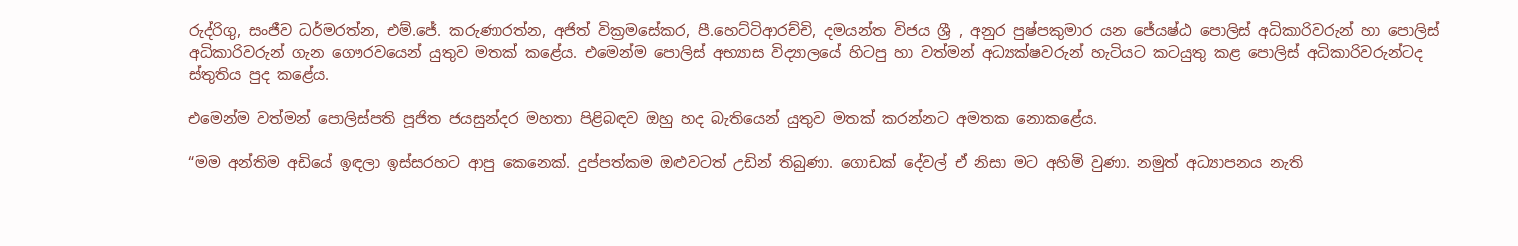රුද්රිගු, සංජීව ධර්මරත්න, එම්.ජේ. කරුණාරත්න, අජිත් වික්‍රමසේකර, පී.හෙට්ටිආරච්චි, දමයන්ත විජය ශ්‍රී , අනුර පුෂ්පකුමාර යන ජේ‍යෂ්ඨ පොලිස් අධිකාරිවරුන් හා පොලිස් අධිකාරිවරුන් ගැන ගෞරවයෙන් යුතුව මතක් කළේය. එමෙන්ම පොලිස් අභ්‍යාස විද්‍යාලයේ හිටපු හා වත්මන් අධ්‍යක්ෂවරුන් හැටියට කටයුතු කළ පොලිස් අධිකාරිවරුන්ටද ස්තුතිය පුද කළේය.

එමෙන්ම වත්මන් පොලිස්පති පූජිත ජයසුන්දර මහතා පිළිබඳව ඔහු හද බැතියෙන් යුතුව මතක් කරන්නට අමතක නොකළේය.

“මම අන්තිම අඩියේ ඉඳලා ඉස්සරහට ආපු කෙනෙක්. දුප්පත්කම ඔළුවටත් උඩින් තිබුණා. ගොඩක් දේවල් ඒ නිසා මට අහිමි වුණා. නමුත් අධ්‍යාපනය නැති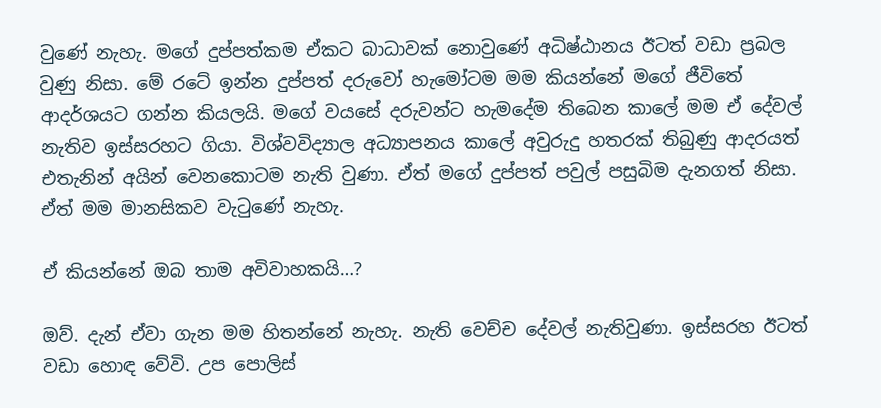වුණේ නැහැ. මගේ දුප්පත්කම ඒකට බාධාවක් නොවුණේ අධිෂ්ඨානය ඊටත් වඩා ප්‍රබල වුණු නිසා. මේ රටේ ඉන්න දුප්පත් දරුවෝ හැමෝටම මම කියන්නේ මගේ ජීවිතේ ආදර්ශයට ගන්න කියලයි. මගේ වයසේ දරුවන්ට හැමදේම තිබෙන කාලේ මම ඒ දේවල් නැතිව ඉස්සරහට ගියා. විශ්වවිද්‍යාල අධ්‍යාපනය කාලේ අවුරුදු හතරක් තිබුණු ආදරයත් එතැනින් අයින් වෙනකොටම නැති වුණා. ඒත් මගේ දුප්පත් පවුල් පසුබිම දැනගත් නිසා. ඒත් මම මානසිකව වැටුණේ නැහැ.

ඒ කියන්නේ ඔබ තාම අවිවාහකයි…?

ඔව්. දැන් ඒවා ගැන මම හිතන්නේ නැහැ. නැති වෙච්ච දේවල් නැතිවුණා. ඉස්සරහ ඊටත් වඩා හොඳ වේවි. උප පොලිස්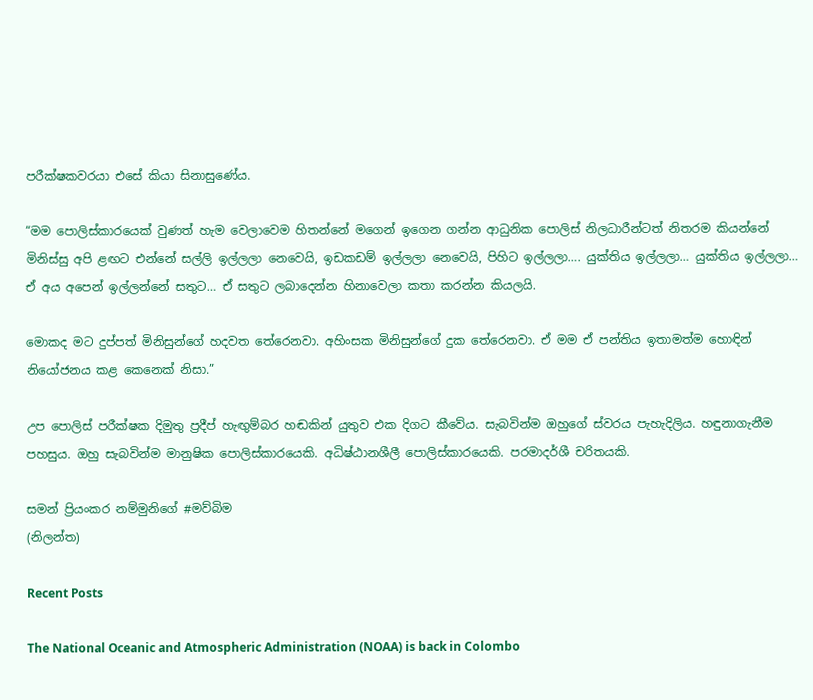පරීක්ෂකවරයා එසේ කියා සිනාසුණේය.

“මම පොලිස්කාරයෙක් වුණත් හැම වෙලාවෙම හිතන්නේ මගෙන් ඉගෙන ගන්න ආධුනික පොලිස් නිලධාරීන්ටත් නිතරම කියන්නේ මිනිස්සු අපි ළඟට එන්නේ සල්ලි ඉල්ලලා නෙවෙයි, ඉඩකඩම් ඉල්ලලා නෙවෙයි, පිහිට ඉල්ලලා…. යුක්තිය ඉල්ලලා… යුක්තිය ඉල්ලලා… ඒ අය අපෙන් ඉල්ලන්නේ සතුට… ඒ සතුට ලබාදෙන්න හිනාවෙලා කතා කරන්න කියලයි.

මොකද මට දුප්පත් මිනිසුන්ගේ හදවත තේරෙනවා. අහිංසක මිනිසුන්ගේ දුක තේරෙනවා. ඒ මම ඒ පන්තිය ඉතාමත්ම හොඳින් නියෝජනය කළ කෙනෙක් නිසා.”

උප පොලිස් පරීක්ෂක දිමුතු ප්‍රදීප් හැඟුම්බර හඬකින් යුතුව එක දිගට කීවේය. සැබවින්ම ඔහුගේ ස්වරය පැහැදිලිය. හඳුනාගැනීම පහසුය. ඔහු සැබවින්ම මානුෂික පොලිස්කාරයෙකි. අධිෂ්ඨානශීලී පොලිස්කාරයෙකි. පරමාදර්ශී චරිතයකි.

සමන් ප්‍රියංකර නම්මුනිගේ #මව්බිම
(නිලන්ත)

Recent Posts

The National Oceanic and Atmospheric Administration (NOAA) is back in Colombo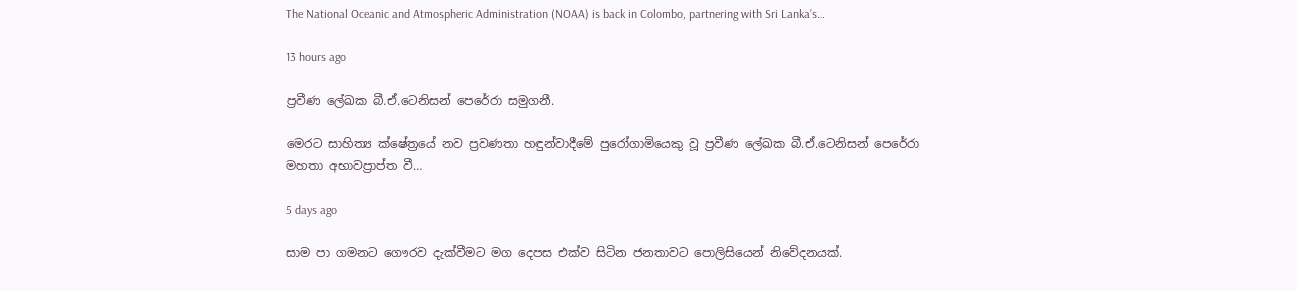The National Oceanic and Atmospheric Administration (NOAA) is back in Colombo, partnering with Sri Lanka’s…

13 hours ago

ප්‍රවීණ ලේඛක බී.ඒ.ටෙනිසන් පෙරේරා සමුගනී.

මෙරට සාහිත්‍ය ක්ෂේත්‍රයේ නව ප්‍රවණතා හඳුන්වාදීමේ පුරෝගාමියෙකු වූ ප්‍රවීණ ලේඛක බී.ඒ.ටෙනිසන් පෙරේරා මහතා අභාවප්‍රාප්ත වී…

5 days ago

සාම පා ගමනට ගෞරව දැක්වීමට මග දෙපස එක්ව සිටින ජනතාවට පොලිසියෙන් නිවේදනයක්.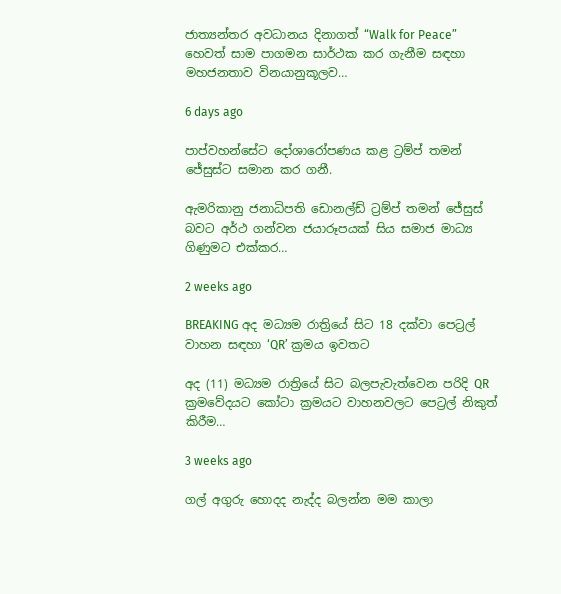ජාත්‍යන්තර අවධානය දිනාගත් “Walk for Peace” හෙවත් සාම පාගමන සාර්ථක කර ගැනීම සඳහා මහජනතාව විනයානුකූලව…

6 days ago

පාප්වහන්සේට දෝශාරෝපණය කළ ට්‍රම්ප් තමන් ජේසුස්ට සමාන කර ගනී.

ඇමරිකානු ජනාධිපති ඩොනල්ඩ් ට්‍රම්ප් තමන් ජේසුස් බවට අර්ථ ගන්වන ජයාරූපයක් සිය සමාජ මාධ්‍ය ගිණුමට එක්කර…

2 weeks ago

BREAKING අද මධ්‍යම රාත්‍රියේ සිට 18 දක්වා පෙට්‍රල් වාහන සඳහා ‘QR’ ක්‍රමය ඉවතට

අද (11) මධ්‍යම රාත්‍රියේ සිට බලපැවැත්වෙන පරිදි QR ක්‍රමවේදයට කෝටා ක්‍රමයට වාහනවලට පෙට්‍රල් නිකුත් කිරීම…

3 weeks ago

ගල් අගුරු හොදද නැද්ද බලන්න මම කාලා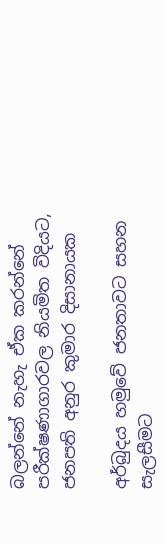බලන්නේ නැහැ ඒක කරන්නේ පරීක්ෂණාගාරවල නියමිත විදියට, ජනපති අනුර කුමාර දිසානායක

අර්බුදය හමුවේ ජනතාවට සහන සැලසීමට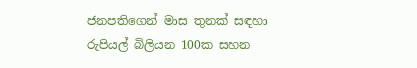ජනපතිගෙන් මාස තුනක් සඳහා රුපියල් බිලියන 100ක සහන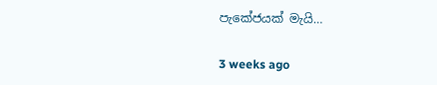පැකේජයක් මැයි…

3 weeks ago